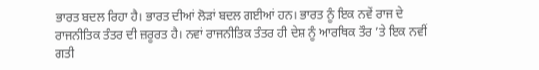ਭਾਰਤ ਬਦਲ ਰਿਹਾ ਹੈ। ਭਾਰਤ ਦੀਆਂ ਲੋੜਾਂ ਬਦਲ ਗਈਆਂ ਹਨ। ਭਾਰਤ ਨੂੰ ਇਕ ਨਵੇਂ ਰਾਜ ਦੇ ਰਾਜਨੀਤਿਕ ਤੰਤਰ ਦੀ ਜ਼ਰੂਰਤ ਹੈ। ਨਵਾਂ ਰਾਜਨੀਤਿਕ ਤੰਤਰ ਹੀ ਦੇਸ਼ ਨੂੰ ਆਰਥਿਕ ਤੌਰ ’ਤੇ ਇਕ ਨਵੀਂ ਗਤੀ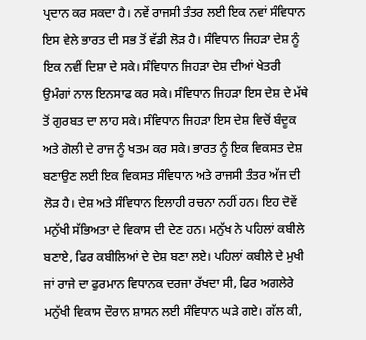ਪ੍ਰਦਾਨ ਕਰ ਸਕਦਾ ਹੈ। ਨਵੇਂ ਰਾਜਸੀ ਤੰਤਰ ਲਈ ਇਕ ਨਵਾਂ ਸੰਵਿਧਾਨ ਇਸ ਵੇਲੇ ਭਾਰਤ ਦੀ ਸਭ ਤੋਂ ਵੱਡੀ ਲੋੜ ਹੈ। ਸੰਵਿਧਾਨ ਜਿਹੜਾ ਦੇਸ਼ ਨੂੰ ਇਕ ਨਵੀਂ ਦਿਸ਼ਾ ਦੇ ਸਕੇ। ਸੰਵਿਧਾਨ ਜਿਹੜਾ ਦੇਸ਼ ਦੀਆਂ ਖੇਤਰੀ ਉਮੰਗਾਂ ਨਾਲ ਇਨਸਾਫ ਕਰ ਸਕੇ। ਸੰਵਿਧਾਨ ਜਿਹੜਾ ਇਸ ਦੇਸ਼ ਦੇ ਮੱਥੇ ਤੋਂ ਗੁਰਬਤ ਦਾ ਲਾਹ ਸਕੇ। ਸੰਵਿਧਾਨ ਜਿਹੜਾ ਇਸ ਦੇਸ਼ ਵਿਚੋਂ ਬੰਦੂਕ ਅਤੇ ਗੋਲੀ ਦੇ ਰਾਜ ਨੂੰ ਖਤਮ ਕਰ ਸਕੇ। ਭਾਰਤ ਨੂੰ ਇਕ ਵਿਕਸਤ ਦੇਸ਼ ਬਣਾਉਣ ਲਈ ਇਕ ਵਿਕਸਤ ਸੰਵਿਧਾਨ ਅਤੇ ਰਾਜਸੀ ਤੰਤਰ ਅੱਜ ਦੀ ਲੋੜ ਹੈ। ਦੇਸ਼ ਅਤੇ ਸੰਵਿਧਾਨ ਇਲਾਹੀ ਰਚਨਾ ਨਹੀਂ ਹਨ। ਇਹ ਦੋਵੇਂ ਮਨੁੱਖੀ ਸੱਭਿਅਤਾ ਦੇ ਵਿਕਾਸ ਦੀ ਦੇਣ ਹਨ। ਮਨੁੱਖ ਨੇ ਪਹਿਲਾਂ ਕਬੀਲੇ ਬਣਾਏ, ਫਿਰ ਕਬੀਲਿਆਂ ਦੇ ਦੇਸ਼ ਬਣਾ ਲਏ। ਪਹਿਲਾਂ ਕਬੀਲੇ ਦੇ ਮੁਖੀ ਜਾਂ ਰਾਜੇ ਦਾ ਫੁਰਮਾਨ ਵਿਧਾਨਕ ਦਰਜਾ ਰੱਖਦਾ ਸੀ, ਫਿਰ ਅਗਲੇਰੇ ਮਨੁੱਖੀ ਵਿਕਾਸ ਦੌਰਾਨ ਸ਼ਾਸਨ ਲਈ ਸੰਵਿਧਾਨ ਘੜੇ ਗਏ। ਗੱਲ ਕੀ,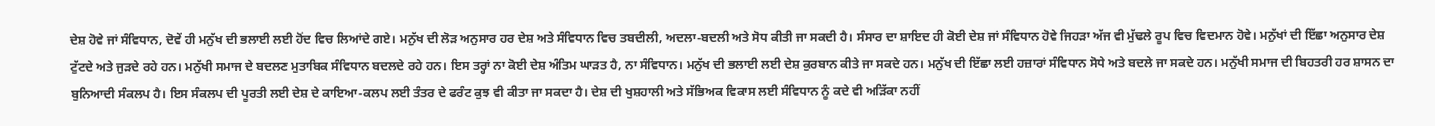ਦੇਸ਼ ਹੋਵੇ ਜਾਂ ਸੰਵਿਧਾਨ, ਦੋਵੇਂ ਹੀ ਮਨੁੱਖ ਦੀ ਭਲਾਈ ਲਈ ਹੋਂਦ ਵਿਚ ਲਿਆਂਦੇ ਗਏ। ਮਨੁੱਖ ਦੀ ਲੋੜ ਅਨੁਸਾਰ ਹਰ ਦੇਸ਼ ਅਤੇ ਸੰਵਿਧਾਨ ਵਿਚ ਤਬਦੀਲੀ, ਅਦਲਾ-ਬਦਲੀ ਅਤੇ ਸੋਧ ਕੀਤੀ ਜਾ ਸਕਦੀ ਹੈ। ਸੰਸਾਰ ਦਾ ਸ਼ਾਇਦ ਹੀ ਕੋਈ ਦੇਸ਼ ਜਾਂ ਸੰਵਿਧਾਨ ਹੋਵੇ ਜਿਹੜਾ ਅੱਜ ਵੀ ਮੁੱਢਲੇ ਰੂਪ ਵਿਚ ਵਿਦਮਾਨ ਹੋਵੇ। ਮਨੁੱਖਾਂ ਦੀ ਇੱਛਾ ਅਨੁਸਾਰ ਦੇਸ਼ ਟੁੱਟਦੇ ਅਤੇ ਜੁੜਦੇ ਰਹੇ ਹਨ। ਮਨੁੱਖੀ ਸਮਾਜ ਦੇ ਬਦਲਣ ਮੁਤਾਬਿਕ ਸੰਵਿਧਾਨ ਬਦਲਦੇ ਰਹੇ ਹਨ। ਇਸ ਤਰ੍ਹਾਂ ਨਾ ਕੋਈ ਦੇਸ਼ ਅੰਤਿਮ ਘਾੜਤ ਹੈ, ਨਾ ਸੰਵਿਧਾਨ। ਮਨੁੱਖ ਦੀ ਭਲਾਈ ਲਈ ਦੇਸ਼ ਕੁਰਬਾਨ ਕੀਤੇ ਜਾ ਸਕਦੇ ਹਨ। ਮਨੁੱਖ ਦੀ ਇੱਛਾ ਲਈ ਹਜ਼ਾਰਾਂ ਸੰਵਿਧਾਨ ਸੋਧੇ ਅਤੇ ਬਦਲੇ ਜਾ ਸਕਦੇ ਹਨ। ਮਨੁੱਖੀ ਸਮਾਜ ਦੀ ਬਿਹਤਰੀ ਹਰ ਸ਼ਾਸਨ ਦਾ ਬੁਨਿਆਦੀ ਸੰਕਲਪ ਹੈ। ਇਸ ਸੰਕਲਪ ਦੀ ਪੂਰਤੀ ਲਈ ਦੇਸ਼ ਦੇ ਕਾਇਆ-ਕਲਪ ਲਈ ਤੰਤਰ ਦੇ ਫਰੰਟ ਕੁਝ ਵੀ ਕੀਤਾ ਜਾ ਸਕਦਾ ਹੈ। ਦੇਸ਼ ਦੀ ਖੁਸ਼ਹਾਲੀ ਅਤੇ ਸੱਭਿਅਕ ਵਿਕਾਸ ਲਈ ਸੰਵਿਧਾਨ ਨੂੰ ਕਦੇ ਵੀ ਅੜਿੱਕਾ ਨਹੀਂ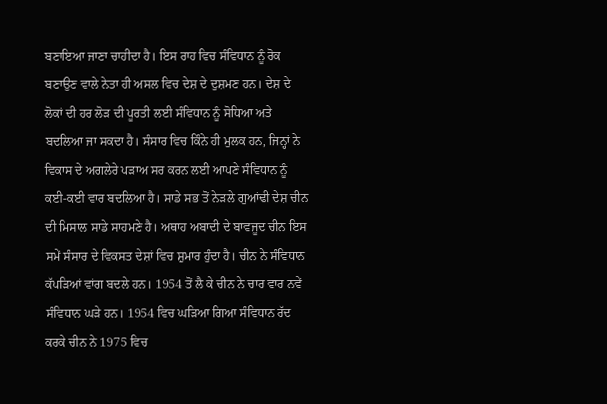ਬਣਾਇਆ ਜਾਣਾ ਚਾਹੀਦਾ ਹੈ। ਇਸ ਰਾਹ ਵਿਚ ਸੰਵਿਧਾਨ ਨੂੰ ਰੋਕ ਬਣਾਉਣ ਵਾਲੇ ਨੇਤਾ ਹੀ ਅਸਲ ਵਿਚ ਦੇਸ਼ ਦੇ ਦੁਸ਼ਮਣ ਹਨ। ਦੇਸ਼ ਦੇ ਲੋਕਾਂ ਦੀ ਹਰ ਲੋੜ ਦੀ ਪੂਰਤੀ ਲਈ ਸੰਵਿਧਾਨ ਨੂੰ ਸੋਧਿਆ ਅਤੇ ਬਦਲਿਆ ਜਾ ਸਕਦਾ ਹੈ। ਸੰਸਾਰ ਵਿਚ ਕਿੰਨੇ ਹੀ ਮੁਲਕ ਹਨ, ਜਿਨ੍ਹਾਂ ਨੇ ਵਿਕਾਸ ਦੇ ਅਗਲੇਰੇ ਪੜਾਅ ਸਰ ਕਰਨ ਲਈ ਆਪਣੇ ਸੰਵਿਧਾਨ ਨੂੰ ਕਈ-ਕਈ ਵਾਰ ਬਦਲਿਆ ਹੈ। ਸਾਡੇ ਸਭ ਤੋਂ ਨੇੜਲੇ ਗੁਆਂਢੀ ਦੇਸ਼ ਚੀਨ ਦੀ ਮਿਸਾਲ ਸਾਡੇ ਸਾਹਮਣੇ ਹੈ। ਅਥਾਹ ਅਬਾਦੀ ਦੇ ਬਾਵਜੂਦ ਚੀਨ ਇਸ ਸਮੇਂ ਸੰਸਾਰ ਦੇ ਵਿਕਸਤ ਦੇਸ਼ਾਂ ਵਿਚ ਸ਼ੁਮਾਰ ਹੁੰਦਾ ਹੈ। ਚੀਨ ਨੇ ਸੰਵਿਧਾਨ ਕੱਪੜਿਆਂ ਵਾਂਗ ਬਦਲੇ ਹਨ। 1954 ਤੋਂ ਲੈ ਕੇ ਚੀਨ ਨੇ ਚਾਰ ਵਾਰ ਨਵੇਂ ਸੰਵਿਧਾਨ ਘੜੇ ਹਨ। 1954 ਵਿਚ ਘੜਿਆ ਗਿਆ ਸੰਵਿਧਾਨ ਰੱਦ ਕਰਕੇ ਚੀਨ ਨੇ 1975 ਵਿਚ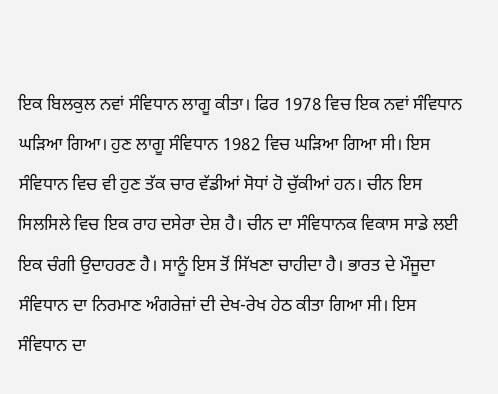ਇਕ ਬਿਲਕੁਲ ਨਵਾਂ ਸੰਵਿਧਾਨ ਲਾਗੂ ਕੀਤਾ। ਫਿਰ 1978 ਵਿਚ ਇਕ ਨਵਾਂ ਸੰਵਿਧਾਨ ਘੜਿਆ ਗਿਆ। ਹੁਣ ਲਾਗੂ ਸੰਵਿਧਾਨ 1982 ਵਿਚ ਘੜਿਆ ਗਿਆ ਸੀ। ਇਸ ਸੰਵਿਧਾਨ ਵਿਚ ਵੀ ਹੁਣ ਤੱਕ ਚਾਰ ਵੱਡੀਆਂ ਸੋਧਾਂ ਹੋ ਚੁੱਕੀਆਂ ਹਨ। ਚੀਨ ਇਸ ਸਿਲਸਿਲੇ ਵਿਚ ਇਕ ਰਾਹ ਦਸੇਰਾ ਦੇਸ਼ ਹੈ। ਚੀਨ ਦਾ ਸੰਵਿਧਾਨਕ ਵਿਕਾਸ ਸਾਡੇ ਲਈ ਇਕ ਚੰਗੀ ਉਦਾਹਰਣ ਹੈ। ਸਾਨੂੰ ਇਸ ਤੋਂ ਸਿੱਖਣਾ ਚਾਹੀਦਾ ਹੈ। ਭਾਰਤ ਦੇ ਮੌਜੂਦਾ ਸੰਵਿਧਾਨ ਦਾ ਨਿਰਮਾਣ ਅੰਗਰੇਜ਼ਾਂ ਦੀ ਦੇਖ-ਰੇਖ ਹੇਠ ਕੀਤਾ ਗਿਆ ਸੀ। ਇਸ ਸੰਵਿਧਾਨ ਦਾ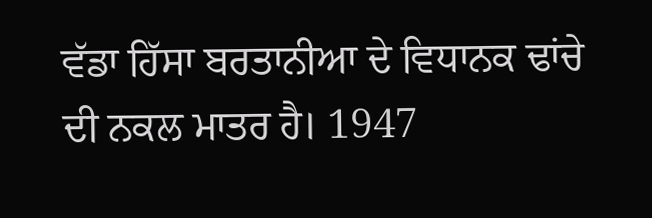ਵੱਡਾ ਹਿੱਸਾ ਬਰਤਾਨੀਆ ਦੇ ਵਿਧਾਨਕ ਢਾਂਚੇ ਦੀ ਨਕਲ ਮਾਤਰ ਹੈ। 1947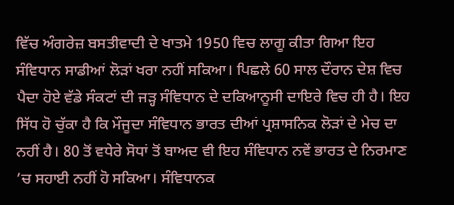ਵਿੱਚ ਅੰਗਰੇਜ਼ ਬਸਤੀਵਾਦੀ ਦੇ ਖਾਤਮੇ 1950 ਵਿਚ ਲਾਗੂ ਕੀਤਾ ਗਿਆ ਇਹ ਸੰਵਿਧਾਨ ਸਾਡੀਆਂ ਲੋੜਾਂ ਖਰਾ ਨਹੀਂ ਸਕਿਆ। ਪਿਛਲੇ 60 ਸਾਲ ਦੌਰਾਨ ਦੇਸ਼ ਵਿਚ ਪੈਦਾ ਹੋਏ ਵੱਡੇ ਸੰਕਟਾਂ ਦੀ ਜੜ੍ਹ ਸੰਵਿਧਾਨ ਦੇ ਦਕਿਆਨੂਸੀ ਦਾਇਰੇ ਵਿਚ ਹੀ ਹੈ। ਇਹ ਸਿੱਧ ਹੋ ਚੁੱਕਾ ਹੈ ਕਿ ਮੌਜੂਦਾ ਸੰਵਿਧਾਨ ਭਾਰਤ ਦੀਆਂ ਪ੍ਰਸ਼ਾਸਨਿਕ ਲੋੜਾਂ ਦੇ ਮੇਚ ਦਾ ਨਹੀਂ ਹੈ। 80 ਤੋਂ ਵਧੇਰੇ ਸੋਧਾਂ ਤੋਂ ਬਾਅਦ ਵੀ ਇਹ ਸੰਵਿਧਾਨ ਨਵੇਂ ਭਾਰਤ ਦੇ ਨਿਰਮਾਣ ’ਚ ਸਹਾਈ ਨਹੀਂ ਹੋ ਸਕਿਆ। ਸੰਵਿਧਾਨਕ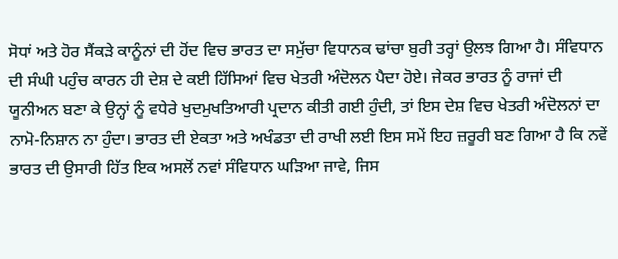ਸੋਧਾਂ ਅਤੇ ਹੋਰ ਸੈਂਕੜੇ ਕਾਨੂੰਨਾਂ ਦੀ ਹੋਂਦ ਵਿਚ ਭਾਰਤ ਦਾ ਸਮੁੱਚਾ ਵਿਧਾਨਕ ਢਾਂਚਾ ਬੁਰੀ ਤਰ੍ਹਾਂ ਉਲਝ ਗਿਆ ਹੈ। ਸੰਵਿਧਾਨ ਦੀ ਸੰਘੀ ਪਹੁੰਚ ਕਾਰਨ ਹੀ ਦੇਸ਼ ਦੇ ਕਈ ਹਿੱਸਿਆਂ ਵਿਚ ਖੇਤਰੀ ਅੰਦੋਲਨ ਪੈਦਾ ਹੋਏ। ਜੇਕਰ ਭਾਰਤ ਨੂੰ ਰਾਜਾਂ ਦੀ ਯੂਨੀਅਨ ਬਣਾ ਕੇ ਉਨ੍ਹਾਂ ਨੂੰ ਵਧੇਰੇ ਖੁਦਮੁਖਤਿਆਰੀ ਪ੍ਰਦਾਨ ਕੀਤੀ ਗਈ ਹੁੰਦੀ, ਤਾਂ ਇਸ ਦੇਸ਼ ਵਿਚ ਖੇਤਰੀ ਅੰਦੋਲਨਾਂ ਦਾ ਨਾਮੋ-ਨਿਸ਼ਾਨ ਨਾ ਹੁੰਦਾ। ਭਾਰਤ ਦੀ ਏਕਤਾ ਅਤੇ ਅਖੰਡਤਾ ਦੀ ਰਾਖੀ ਲਈ ਇਸ ਸਮੇਂ ਇਹ ਜ਼ਰੂਰੀ ਬਣ ਗਿਆ ਹੈ ਕਿ ਨਵੇਂ ਭਾਰਤ ਦੀ ਉਸਾਰੀ ਹਿੱਤ ਇਕ ਅਸਲੋਂ ਨਵਾਂ ਸੰਵਿਧਾਨ ਘੜਿਆ ਜਾਵੇ, ਜਿਸ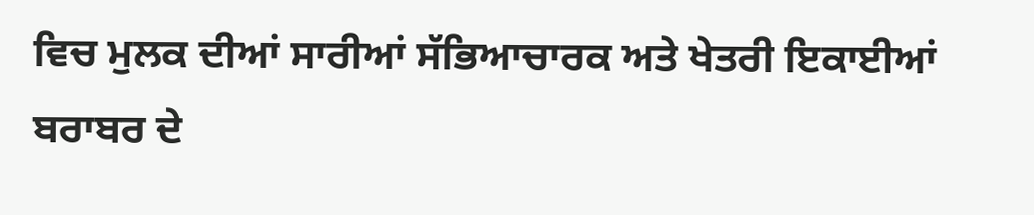ਵਿਚ ਮੁਲਕ ਦੀਆਂ ਸਾਰੀਆਂ ਸੱਭਿਆਚਾਰਕ ਅਤੇ ਖੇਤਰੀ ਇਕਾਈਆਂ ਬਰਾਬਰ ਦੇ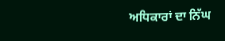ਅਧਿਕਾਰਾਂ ਦਾ ਨਿੱਘ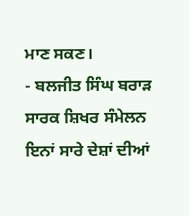ਮਾਣ ਸਕਣ।
- ਬਲਜੀਤ ਸਿੰਘ ਬਰਾੜ
ਸਾਰਕ ਸ਼ਿਖਰ ਸੰਮੇਲਨ ਇਨਾਂ ਸਾਰੇ ਦੇਸ਼ਾਂ ਦੀਆਂ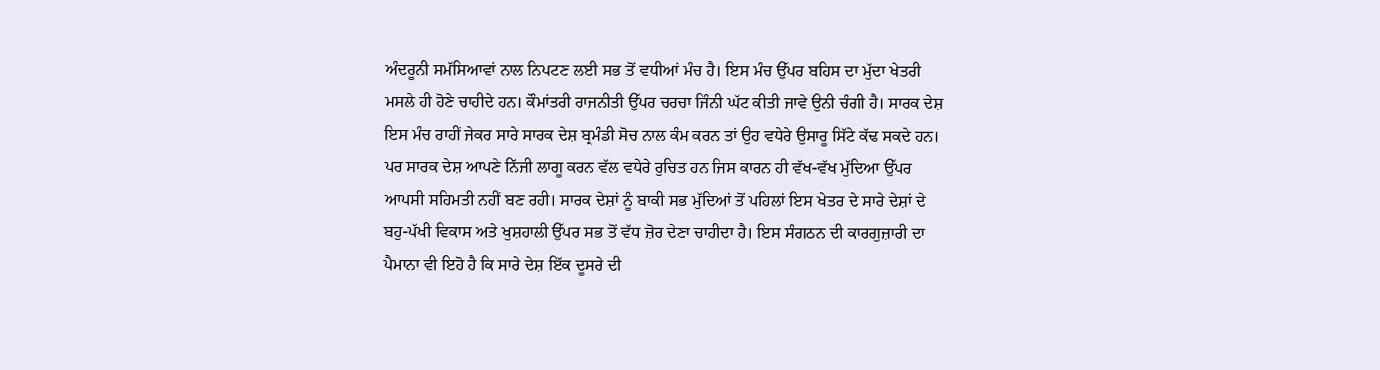ਅੰਦਰੂਨੀ ਸਮੱਸਿਆਵਾਂ ਨਾਲ ਨਿਪਟਣ ਲਈ ਸਭ ਤੋਂ ਵਧੀਆਂ ਮੰਚ ਹੈ। ਇਸ ਮੰਚ ਉੱਪਰ ਬਹਿਸ ਦਾ ਮੁੱਦਾ ਖੇਤਰੀ ਮਸਲੇ ਹੀ ਹੋਣੇ ਚਾਹੀਦੇ ਹਨ। ਕੌਮਾਂਤਰੀ ਰਾਜਨੀਤੀ ਉੱਪਰ ਚਰਚਾ ਜਿੰਨੀ ਘੱਟ ਕੀਤੀ ਜਾਵੇ ਉਨੀ ਚੰਗੀ ਹੈ। ਸਾਰਕ ਦੇਸ਼ ਇਸ ਮੰਚ ਰਾਹੀਂ ਜੇਕਰ ਸਾਰੇ ਸਾਰਕ ਦੇਸ਼ ਬ੍ਰਮੰਡੀ ਸੋਚ ਨਾਲ ਕੰਮ ਕਰਨ ਤਾਂ ਉਹ ਵਧੇਰੇ ਉਸਾਰੂ ਸਿੱਟੇ ਕੱਢ ਸਕਦੇ ਹਨ। ਪਰ ਸਾਰਕ ਦੇਸ਼ ਆਪਣੇ ਨਿੱਜੀ ਲਾਗੂ ਕਰਨ ਵੱਲ ਵਧੇਰੇ ਰੁਚਿਤ ਹਨ ਜਿਸ ਕਾਰਨ ਹੀ ਵੱਖ-ਵੱਖ ਮੁੱਦਿਆ ਉੱਪਰ ਆਪਸੀ ਸਹਿਮਤੀ ਨਹੀਂ ਬਣ ਰਹੀ। ਸਾਰਕ ਦੇਸ਼ਾਂ ਨੂੰ ਬਾਕੀ ਸਭ ਮੁੱਦਿਆਂ ਤੋਂ ਪਹਿਲਾਂ ਇਸ ਖੇਤਰ ਦੇ ਸਾਰੇ ਦੇਸ਼ਾਂ ਦੇ ਬਹੁ-ਪੱਖੀ ਵਿਕਾਸ ਅਤੇ ਖੁਸ਼ਹਾਲੀ ਉੱਪਰ ਸਭ ਤੋਂ ਵੱਧ ਜ਼ੋਰ ਦੇਣਾ ਚਾਹੀਦਾ ਹੈ। ਇਸ ਸੰਗਠਨ ਦੀ ਕਾਰਗੁਜ਼ਾਰੀ ਦਾ ਪੈਮਾਨਾ ਵੀ ਇਹੋ ਹੈ ਕਿ ਸਾਰੇ ਦੇਸ਼ ਇੱਕ ਦੂਸਰੇ ਦੀ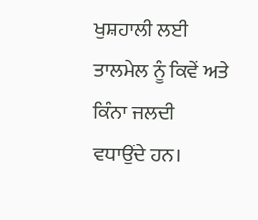ਖੁਸ਼ਹਾਲੀ ਲਈ ਤਾਲਮੇਲ ਨੂੰ ਕਿਵੇਂ ਅਤੇ ਕਿੰਨਾ ਜਲਦੀ ਵਧਾਉਂਦੇ ਹਨ।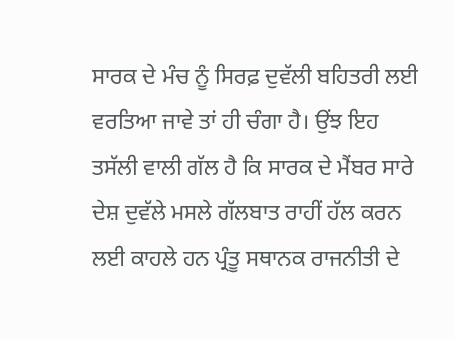ਸਾਰਕ ਦੇ ਮੰਚ ਨੂੰ ਸਿਰਫ਼ ਦੁਵੱਲੀ ਬਹਿਤਰੀ ਲਈ ਵਰਤਿਆ ਜਾਵੇ ਤਾਂ ਹੀ ਚੰਗਾ ਹੈ। ਉਂਝ ਇਹ ਤਸੱਲੀ ਵਾਲੀ ਗੱਲ ਹੈ ਕਿ ਸਾਰਕ ਦੇ ਮੈਂਬਰ ਸਾਰੇ ਦੇਸ਼ ਦੁਵੱਲੇ ਮਸਲੇ ਗੱਲਬਾਤ ਰਾਹੀਂ ਹੱਲ ਕਰਨ ਲਈ ਕਾਹਲੇ ਹਨ ਪ੍ਰੰਤੂ ਸਥਾਨਕ ਰਾਜਨੀਤੀ ਦੇ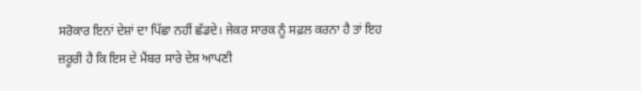ਸਰੋਕਾਰ ਇਨਾਂ ਦੇਸ਼ਾਂ ਦਾ ਪਿੱਛਾ ਨਹੀਂ ਛੱਡਦੇ। ਜੇਕਰ ਸਾਰਕ ਨੂੰ ਸਫ਼ਲ ਕਰਨਾ ਹੈ ਤਾਂ ਇਹ ਜ਼ਰੂਰੀ ਹੈ ਕਿ ਇਸ ਦੇ ਮੈਂਬਰ ਸਾਰੇ ਦੇਸ਼ ਆਪਣੀ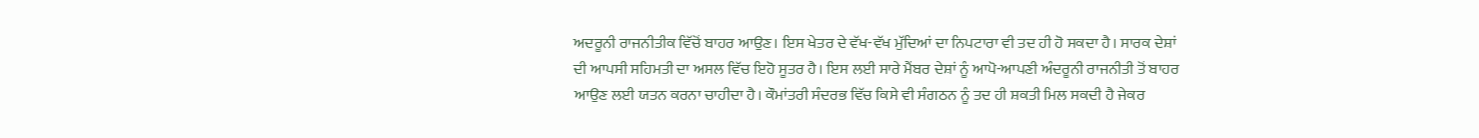ਅਦਰੂਨੀ ਰਾਜਨੀਤੀਕ ਵਿੱਚੋਂ ਬਾਹਰ ਆਉਣ। ਇਸ ਖੇਤਰ ਦੇ ਵੱਖ-ਵੱਖ ਮੁੱਦਿਆਂ ਦਾ ਨਿਪਟਾਰਾ ਵੀ ਤਦ ਹੀ ਹੋ ਸਕਦਾ ਹੈ। ਸਾਰਕ ਦੇਸ਼ਾਂ ਦੀ ਆਪਸੀ ਸਹਿਮਤੀ ਦਾ ਅਸਲ ਵਿੱਚ ਇਹੋ ਸੂਤਰ ਹੈ। ਇਸ ਲਈ ਸਾਰੇ ਮੈਂਬਰ ਦੇਸ਼ਾਂ ਨੂੰ ਆਪੋ-ਆਪਣੀ ਅੰਦਰੂਨੀ ਰਾਜਨੀਤੀ ਤੋਂ ਬਾਹਰ ਆਉਣ ਲਈ ਯਤਨ ਕਰਨਾ ਚਾਹੀਦਾ ਹੈ। ਕੌਮਾਂਤਰੀ ਸੰਦਰਭ ਵਿੱਚ ਕਿਸੇ ਵੀ ਸੰਗਠਨ ਨੂੰ ਤਦ ਹੀ ਸ਼ਕਤੀ ਮਿਲ ਸਕਦੀ ਹੈ ਜੇਕਰ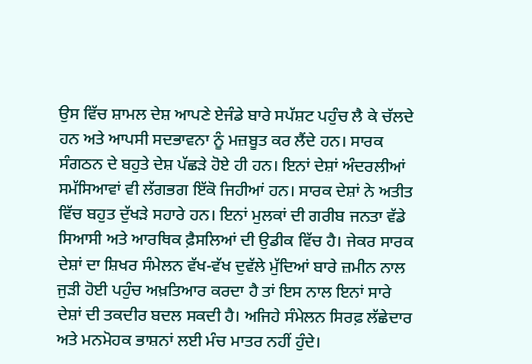ਉਸ ਵਿੱਚ ਸ਼ਾਮਲ ਦੇਸ਼ ਆਪਣੇ ਏਜੰਡੇ ਬਾਰੇ ਸਪੱਸ਼ਟ ਪਹੁੰਚ ਲੈ ਕੇ ਚੱਲਦੇ ਹਨ ਅਤੇ ਆਪਸੀ ਸਦਭਾਵਨਾ ਨੂੰ ਮਜ਼ਬੂਤ ਕਰ ਲੈਂਦੇ ਹਨ। ਸਾਰਕ ਸੰਗਠਨ ਦੇ ਬਹੁਤੇ ਦੇਸ਼ ਪੱਛੜੇ ਹੋਏ ਹੀ ਹਨ। ਇਨਾਂ ਦੇਸ਼ਾਂ ਅੰਦਰਲੀਆਂ ਸਮੱਸਿਆਵਾਂ ਵੀ ਲੱਗਭਗ ਇੱਕੋ ਜਿਹੀਆਂ ਹਨ। ਸਾਰਕ ਦੇਸ਼ਾਂ ਨੇ ਅਤੀਤ ਵਿੱਚ ਬਹੁਤ ਦੁੱਖੜੇ ਸਹਾਰੇ ਹਨ। ਇਨਾਂ ਮੁਲਕਾਂ ਦੀ ਗਰੀਬ ਜਨਤਾ ਵੱਡੇ ਸਿਆਸੀ ਅਤੇ ਆਰਥਿਕ ਫ਼ੈਸਲਿਆਂ ਦੀ ਉਡੀਕ ਵਿੱਚ ਹੈ। ਜੇਕਰ ਸਾਰਕ ਦੇਸ਼ਾਂ ਦਾ ਸ਼ਿਖਰ ਸੰਮੇਲਨ ਵੱਖ-ਵੱਖ ਦੁਵੱਲੇ ਮੁੱਦਿਆਂ ਬਾਰੇ ਜ਼ਮੀਨ ਨਾਲ ਜੁੜੀ ਹੋਈ ਪਹੁੰਚ ਅਖ਼ਤਿਆਰ ਕਰਦਾ ਹੈ ਤਾਂ ਇਸ ਨਾਲ ਇਨਾਂ ਸਾਰੇ ਦੇਸ਼ਾਂ ਦੀ ਤਕਦੀਰ ਬਦਲ ਸਕਦੀ ਹੈ। ਅਜਿਹੇ ਸੰਮੇਲਨ ਸਿਰਫ਼ ਲੱਛੇਦਾਰ ਅਤੇ ਮਨਮੋਹਕ ਭਾਸ਼ਨਾਂ ਲਈ ਮੰਚ ਮਾਤਰ ਨਹੀਂ ਹੁੰਦੇ।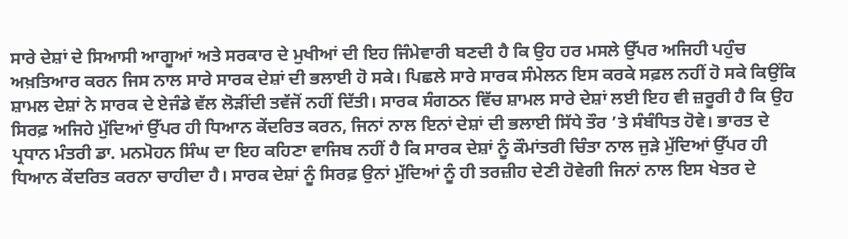ਸਾਰੇ ਦੇਸ਼ਾਂ ਦੇ ਸਿਆਸੀ ਆਗੂਆਂ ਅਤੇ ਸਰਕਾਰ ਦੇ ਮੁਖੀਆਂ ਦੀ ਇਹ ਜਿੰਮੇਵਾਰੀ ਬਣਦੀ ਹੈ ਕਿ ਉਹ ਹਰ ਮਸਲੇ ਉੱਪਰ ਅਜਿਹੀ ਪਹੁੰਚ ਅਖ਼ਤਿਆਰ ਕਰਨ ਜਿਸ ਨਾਲ ਸਾਰੇ ਸਾਰਕ ਦੇਸ਼ਾਂ ਦੀ ਭਲਾਈ ਹੋ ਸਕੇ। ਪਿਛਲੇ ਸਾਰੇ ਸਾਰਕ ਸੰਮੇਲਨ ਇਸ ਕਰਕੇ ਸਫ਼ਲ ਨਹੀਂ ਹੋ ਸਕੇ ਕਿਉਂਕਿ ਸ਼ਾਮਲ ਦੇਸ਼ਾਂ ਨੇ ਸਾਰਕ ਦੇ ਏਜੰਡੇ ਵੱਲ ਲੋੜੀਂਦੀ ਤਵੱਜੋਂ ਨਹੀਂ ਦਿੱਤੀ। ਸਾਰਕ ਸੰਗਠਨ ਵਿੱਚ ਸ਼ਾਮਲ ਸਾਰੇ ਦੇਸ਼ਾਂ ਲਈ ਇਹ ਵੀ ਜ਼ਰੂਰੀ ਹੈ ਕਿ ਉਹ ਸਿਰਫ਼ ਅਜਿਹੇ ਮੁੱਦਿਆਂ ਉੱਪਰ ਹੀ ਧਿਆਨ ਕੇਂਦਰਿਤ ਕਰਨ, ਜਿਨਾਂ ਨਾਲ ਇਨਾਂ ਦੇਸ਼ਾਂ ਦੀ ਭਲਾਈ ਸਿੱਧੇ ਤੌਰ ’ਤੇ ਸੰਬੰਧਿਤ ਹੋਵੇ। ਭਾਰਤ ਦੇ ਪ੍ਰਧਾਨ ਮੰਤਰੀ ਡਾ. ਮਨਮੋਹਨ ਸਿੰਘ ਦਾ ਇਹ ਕਹਿਣਾ ਵਾਜਿਬ ਨਹੀਂ ਹੈ ਕਿ ਸਾਰਕ ਦੇਸ਼ਾਂ ਨੂੰ ਕੌਮਾਂਤਰੀ ਚਿੰਤਾ ਨਾਲ ਜੁੜੇ ਮੁੱਦਿਆਂ ਉੱਪਰ ਹੀ ਧਿਆਨ ਕੇਂਦਰਿਤ ਕਰਨਾ ਚਾਹੀਦਾ ਹੈ। ਸਾਰਕ ਦੇਸ਼ਾਂ ਨੂੰ ਸਿਰਫ਼ ਉਨਾਂ ਮੁੱਦਿਆਂ ਨੂੰ ਹੀ ਤਰਜ਼ੀਹ ਦੇਣੀ ਹੋਵੇਗੀ ਜਿਨਾਂ ਨਾਲ ਇਸ ਖੇਤਰ ਦੇ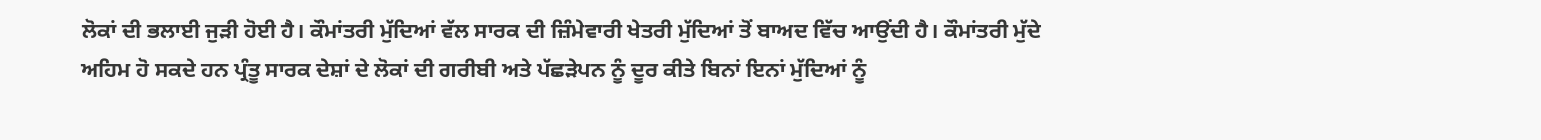ਲੋਕਾਂ ਦੀ ਭਲਾਈ ਜੁੜੀ ਹੋਈ ਹੈ। ਕੌਮਾਂਤਰੀ ਮੁੱਦਿਆਂ ਵੱਲ ਸਾਰਕ ਦੀ ਜ਼ਿੰਮੇਵਾਰੀ ਖੇਤਰੀ ਮੁੱਦਿਆਂ ਤੋਂ ਬਾਅਦ ਵਿੱਚ ਆਉਂਦੀ ਹੈ। ਕੌਮਾਂਤਰੀ ਮੁੱਦੇ ਅਹਿਮ ਹੋ ਸਕਦੇ ਹਨ ਪ੍ਰੰਤੂ ਸਾਰਕ ਦੇਸ਼ਾਂ ਦੇ ਲੋਕਾਂ ਦੀ ਗਰੀਬੀ ਅਤੇ ਪੱਛੜੇਪਨ ਨੂੰ ਦੂਰ ਕੀਤੇ ਬਿਨਾਂ ਇਨਾਂ ਮੁੱਦਿਆਂ ਨੂੰ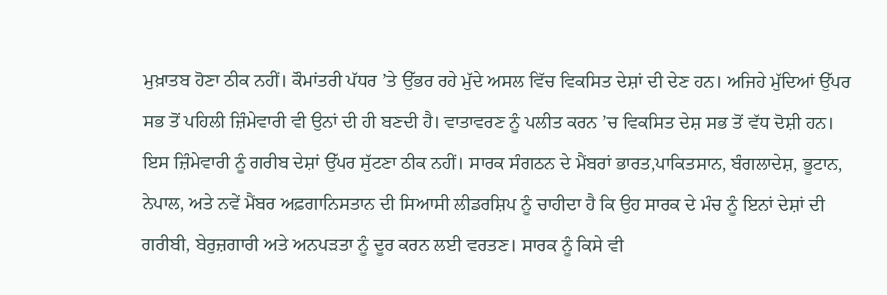ਮੁਖ਼ਾਤਬ ਹੋਣਾ ਠੀਕ ਨਹੀਂ। ਕੌਮਾਂਤਰੀ ਪੱਧਰ ’ਤੇ ਉੱਭਰ ਰਹੇ ਮੁੱਦੇ ਅਸਲ ਵਿੱਚ ਵਿਕਸਿਤ ਦੇਸ਼ਾਂ ਦੀ ਦੇਣ ਹਨ। ਅਜਿਹੇ ਮੁੱਦਿਆਂ ਉੱਪਰ ਸਭ ਤੋਂ ਪਹਿਲੀ ਜ਼ਿੰਮੇਵਾਰੀ ਵੀ ਉਨਾਂ ਦੀ ਹੀ ਬਣਦੀ ਹੈ। ਵਾਤਾਵਰਣ ਨੂੰ ਪਲੀਤ ਕਰਨ ’ਚ ਵਿਕਸਿਤ ਦੇਸ਼ ਸਭ ਤੋਂ ਵੱਧ ਦੋਸ਼ੀ ਹਨ। ਇਸ ਜ਼ਿੰਮੇਵਾਰੀ ਨੂੰ ਗਰੀਬ ਦੇਸ਼ਾਂ ਉੱਪਰ ਸੁੱਟਣਾ ਠੀਕ ਨਹੀਂ। ਸਾਰਕ ਸੰਗਠਨ ਦੇ ਮੈਂਬਰਾਂ ਭਾਰਤ,ਪਾਕਿਤਸਾਨ, ਬੰਗਲਾਦੇਸ਼, ਭੂਟਾਨ, ਨੇਪਾਲ, ਅਤੇ ਨਵੇਂ ਮੈਂਬਰ ਅਫ਼ਗਾਨਿਸਤਾਨ ਦੀ ਸਿਆਸੀ ਲੀਡਰਸ਼ਿਪ ਨੂੰ ਚਾਹੀਦਾ ਹੈ ਕਿ ਉਹ ਸਾਰਕ ਦੇ ਮੰਚ ਨੂੰ ਇਨਾਂ ਦੇਸ਼ਾਂ ਦੀ ਗਰੀਬੀ, ਬੇਰੁਜ਼ਗਾਰੀ ਅਤੇ ਅਨਪੜਤਾ ਨੂੰ ਦੂਰ ਕਰਨ ਲਈ ਵਰਤਣ। ਸਾਰਕ ਨੂੰ ਕਿਸੇ ਵੀ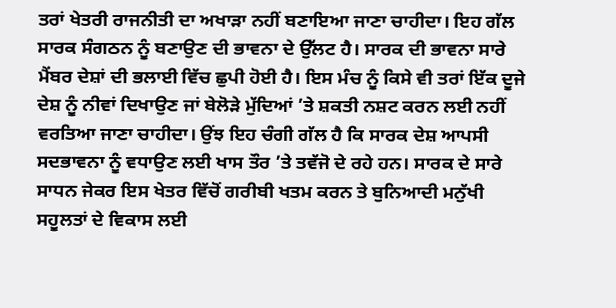ਤਰਾਂ ਖੇਤਰੀ ਰਾਜਨੀਤੀ ਦਾ ਅਖਾੜਾ ਨਹੀਂ ਬਣਾਇਆ ਜਾਣਾ ਚਾਹੀਦਾ। ਇਹ ਗੱਲ ਸਾਰਕ ਸੰਗਠਨ ਨੂੰ ਬਣਾਉਣ ਦੀ ਭਾਵਨਾ ਦੇ ਉੱਲਟ ਹੈ। ਸਾਰਕ ਦੀ ਭਾਵਨਾ ਸਾਰੇ ਮੈਂਬਰ ਦੇਸ਼ਾਂ ਦੀ ਭਲਾਈ ਵਿੱਚ ਛੁਪੀ ਹੋਈ ਹੈ। ਇਸ ਮੰਚ ਨੂੰ ਕਿਸੇ ਵੀ ਤਰਾਂ ਇੱਕ ਦੂਜੇ ਦੇਸ਼ ਨੂੰ ਨੀਵਾਂ ਦਿਖਾਉਣ ਜਾਂ ਬੇਲੋੜੇ ਮੁੱਦਿਆਂ ’ਤੇ ਸ਼ਕਤੀ ਨਸ਼ਟ ਕਰਨ ਲਈ ਨਹੀਂ ਵਰਤਿਆ ਜਾਣਾ ਚਾਹੀਦਾ। ਉਂਝ ਇਹ ਚੰਗੀ ਗੱਲ ਹੈ ਕਿ ਸਾਰਕ ਦੇਸ਼ ਆਪਸੀ ਸਦਭਾਵਨਾ ਨੂੰ ਵਧਾਉਣ ਲਈ ਖਾਸ ਤੌਰ ’ਤੇ ਤਵੱਜੋ ਦੇ ਰਹੇ ਹਨ। ਸਾਰਕ ਦੇ ਸਾਰੇ ਸਾਧਨ ਜੇਕਰ ਇਸ ਖੇਤਰ ਵਿੱਚੋਂ ਗਰੀਬੀ ਖਤਮ ਕਰਨ ਤੇ ਬੁਨਿਆਦੀ ਮਨੁੱਖੀ ਸਹੂਲਤਾਂ ਦੇ ਵਿਕਾਸ ਲਈ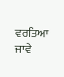ਵਰਤਿਆ ਜਾਵੇ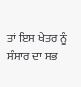ਤਾਂ ਇਸ ਖੇਤਰ ਨੂੰ ਸੰਸਾਰ ਦਾ ਸਭ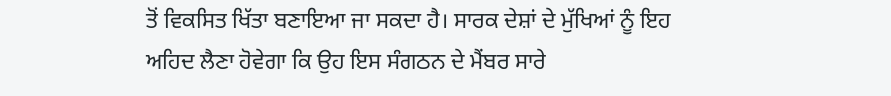ਤੋਂ ਵਿਕਸਿਤ ਖਿੱਤਾ ਬਣਾਇਆ ਜਾ ਸਕਦਾ ਹੈ। ਸਾਰਕ ਦੇਸ਼ਾਂ ਦੇ ਮੁੱਖਿਆਂ ਨੂੰ ਇਹ ਅਹਿਦ ਲੈਣਾ ਹੋਵੇਗਾ ਕਿ ਉਹ ਇਸ ਸੰਗਠਨ ਦੇ ਮੈਂਬਰ ਸਾਰੇ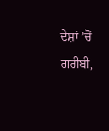ਦੇਸ਼ਾਂ ’ਚੋਂ ਗਰੀਬੀ,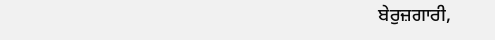ਬੇਰੁਜ਼ਗਾਰੀ,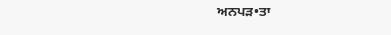ਅਨਪੜ•ਤਾ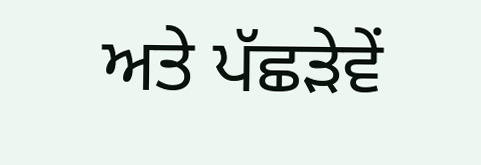ਅਤੇ ਪੱਛੜੇਵੇਂ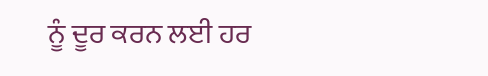ਨੂੰ ਦੂਰ ਕਰਨ ਲਈ ਹਰ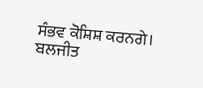ਸੰਭਵ ਕੋਸ਼ਿਸ਼ ਕਰਨਗੇ।
ਬਲਜੀਤ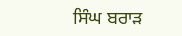ਸਿੰਘ ਬਰਾੜ